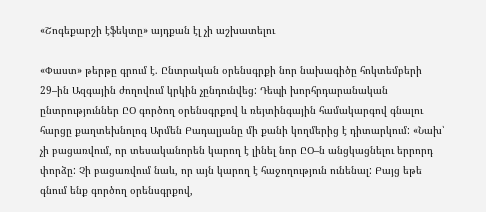«Շոգեքարշի էֆեկտը» այդքան էլ չի աշխատելու

«Փաստ» թերթը գրում է. Ընտրական օրենսգրքի նոր նախագիծը հոկտեմբերի 29–ին Ազգային ժողովում կրկին չընդունվեց: Դեպի խորհրդարանական ընտրություններ ԸՕ գործող օրենսգրքով և ռեյտինգային համակարգով գնալու հարցը քաղտեխնոլոգ Արմեն Բադալյանը մի քանի կողմերից է դիտարկում: «Նախ՝ չի բացառվում, որ տեսականորեն կարող է լինել նոր ԸՕ–ն անցկացնելու երրորդ փորձը: Չի բացառվում նաև, որ այն կարող է հաջողություն ունենալ: Բայց եթե գնում ենք գործող օրենսգրքով,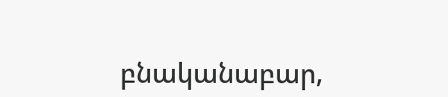բնականաբար,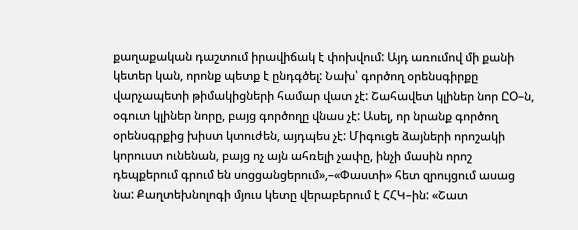քաղաքական դաշտում իրավիճակ է փոխվում: Այդ առումով մի քանի կետեր կան, որոնք պետք է ընդգծել: Նախ՝ գործող օրենսգիրքը վարչապետի թիմակիցների համար վատ չէ: Շահավետ կլիներ նոր ԸՕ–ն, օգուտ կլիներ նորը, բայց գործողը վնաս չէ: Ասել, որ նրանք գործող օրենսգրքից խիստ կտուժեն, այդպես չէ: Միգուցե ձայների որոշակի կորուստ ունենան, բայց ոչ այն ահռելի չափը, ինչի մասին որոշ դեպքերում գրում են սոցցանցերում»,–«Փաստի» հետ զրույցում ասաց նա: Քաղտեխնոլոգի մյուս կետը վերաբերում է ՀՀԿ–ին: «Շատ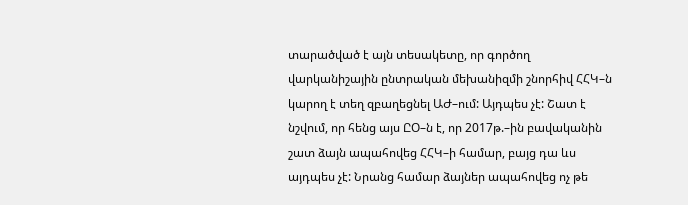տարածված է այն տեսակետը, որ գործող վարկանիշային ընտրական մեխանիզմի շնորհիվ ՀՀԿ–ն կարող է տեղ զբաղեցնել ԱԺ–ում: Այդպես չէ: Շատ է նշվում, որ հենց այս ԸՕ–ն է, որ 2017թ.–ին բավականին շատ ձայն ապահովեց ՀՀԿ–ի համար, բայց դա ևս այդպես չէ: Նրանց համար ձայներ ապահովեց ոչ թե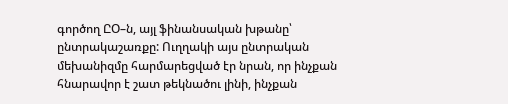գործող ԸՕ–ն, այլ ֆինանսական խթանը՝ ընտրակաշառքը: Ուղղակի այս ընտրական մեխանիզմը հարմարեցված էր նրան, որ ինչքան հնարավոր է շատ թեկնածու լինի, ինչքան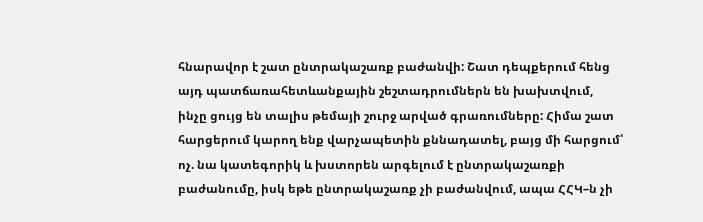հնարավոր է շատ ընտրակաշառք բաժանվի: Շատ դեպքերում հենց այդ պատճառահետևանքային շեշտադրումներն են խախտվում, ինչը ցույց են տալիս թեմայի շուրջ արված գրառումները: Հիմա շատ հարցերում կարող ենք վարչապետին քննադատել, բայց մի հարցում՝ ոչ. նա կատեգորիկ և խստորեն արգելում է ընտրակաշառքի բաժանումը, իսկ եթե ընտրակաշառք չի բաժանվում, ապա ՀՀԿ–ն չի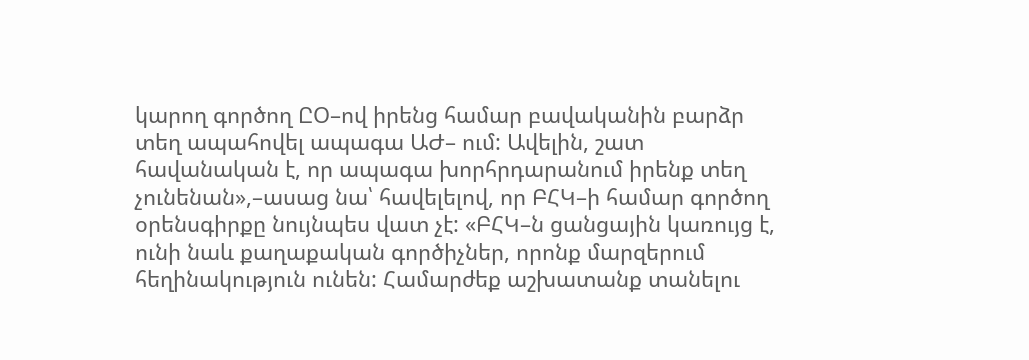կարող գործող ԸՕ–ով իրենց համար բավականին բարձր տեղ ապահովել ապագա ԱԺ– ում: Ավելին, շատ հավանական է, որ ապագա խորհրդարանում իրենք տեղ չունենան»,–ասաց նա՝ հավելելով, որ ԲՀԿ–ի համար գործող օրենսգիրքը նույնպես վատ չէ: «ԲՀԿ–ն ցանցային կառույց է, ունի նաև քաղաքական գործիչներ, որոնք մարզերում հեղինակություն ունեն: Համարժեք աշխատանք տանելու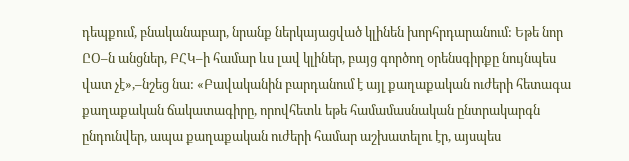դեպքում, բնականաբար, նրանք ներկայացված կլինեն խորհրդարանում: Եթե նոր ԸՕ–ն անցներ, ԲՀԿ–ի համար ևս լավ կլիներ, բայց գործող օրենսգիրքը նույնպես վատ չէ»,–նշեց նա: «Բավականին բարդանում է այլ քաղաքական ուժերի հետագա քաղաքական ճակատագիրը, որովհետև եթե համամասնական ընտրակարգն ընդունվեր, ապա քաղաքական ուժերի համար աշխատելու էր, այսպես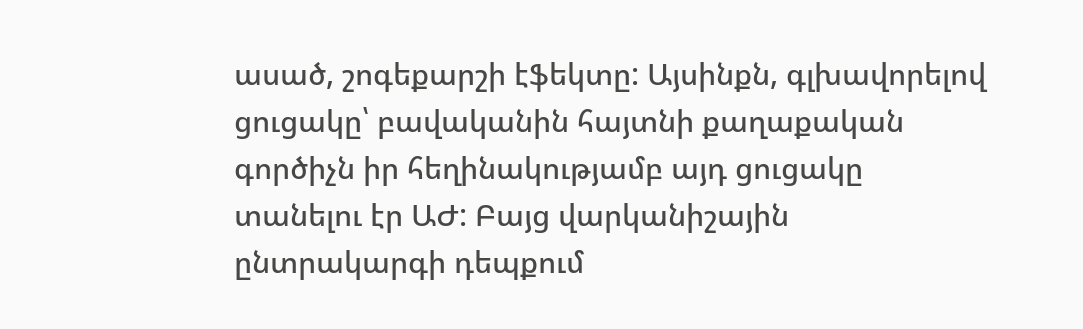ասած, շոգեքարշի էֆեկտը: Այսինքն, գլխավորելով ցուցակը՝ բավականին հայտնի քաղաքական գործիչն իր հեղինակությամբ այդ ցուցակը տանելու էր ԱԺ: Բայց վարկանիշային ընտրակարգի դեպքում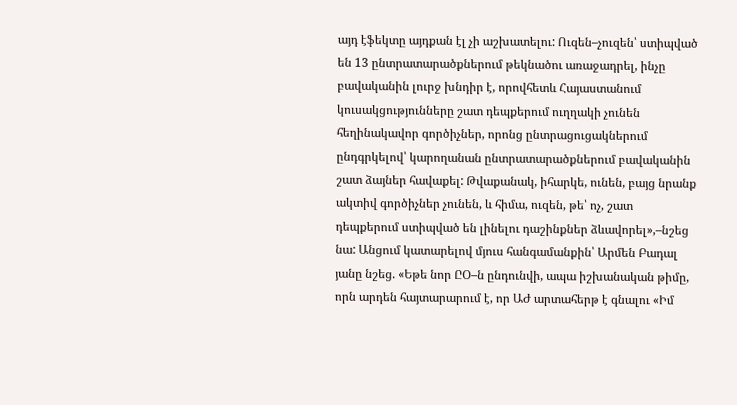այդ էֆեկտը այդքան էլ չի աշխատելու: Ուզեն–չուզեն՝ ստիպված են 13 ընտրատարածքներում թեկնածու առաջադրել, ինչը բավականին լուրջ խնդիր է, որովհետև Հայաստանում կուսակցությունները շատ դեպքերում ուղղակի չունեն հեղինակավոր գործիչներ, որոնց ընտրացուցակներում ընդգրկելով՝ կարողանան ընտրատարածքներում բավականին շատ ձայներ հավաքել: Թվաքանակ, իհարկե, ունեն, բայց նրանք ակտիվ գործիչներ չունեն, և հիմա, ուզեն, թե՝ ոչ, շատ դեպքերում ստիպված են լինելու դաշինքներ ձևավորել»,–նշեց նա: Անցում կատարելով մյուս հանգամանքին՝ Արմեն Բադալ յանը նշեց. «Եթե նոր ԸՕ–ն ընդունվի, ապա իշխանական թիմը, որն արդեն հայտարարում է, որ ԱԺ արտահերթ է գնալու «Իմ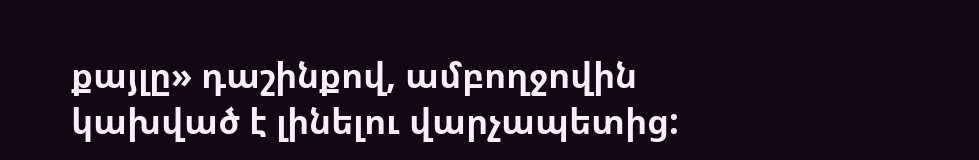քայլը» դաշինքով, ամբողջովին կախված է լինելու վարչապետից: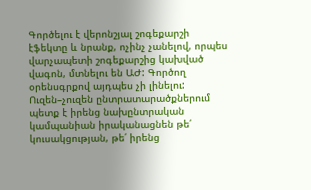Գործելու է վերոնշյալ շոգեքարշի էֆեկտը և նրանք, ոչինչ չանելով, որպես վարչապետի շոգեքարշից կախված վագոն, մտնելու են ԱԺ: Գործող օրենսգրքով այդպես չի լինելու: Ուզեն–չուզեն ընտրատարածքներում պետք է իրենց նախընտրական կամպանիան իրականացնեն թե՛ կուսակցության, թե՛ իրենց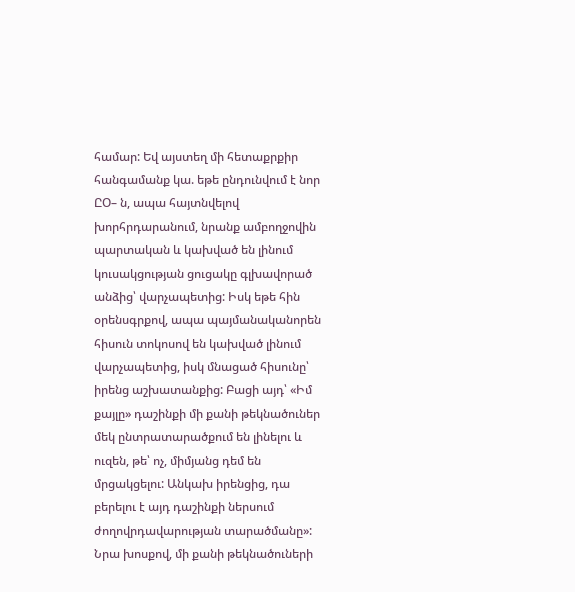համար: Եվ այստեղ մի հետաքրքիր հանգամանք կա. եթե ընդունվում է նոր ԸՕ– ն, ապա հայտնվելով խորհրդարանում, նրանք ամբողջովին պարտական և կախված են լինում կուսակցության ցուցակը գլխավորած անձից՝ վարչապետից: Իսկ եթե հին օրենսգրքով, ապա պայմանականորեն հիսուն տոկոսով են կախված լինում վարչապետից, իսկ մնացած հիսունը՝ իրենց աշխատանքից: Բացի այդ՝ «Իմ քայլը» դաշինքի մի քանի թեկնածուներ մեկ ընտրատարածքում են լինելու և ուզեն, թե՝ ոչ, միմյանց դեմ են մրցակցելու: Անկախ իրենցից, դա բերելու է այդ դաշինքի ներսում ժողովրդավարության տարածմանը»: Նրա խոսքով, մի քանի թեկնածուների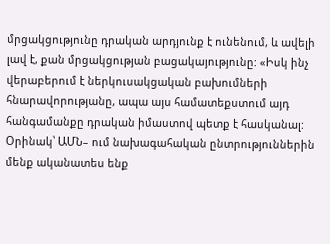մրցակցությունը դրական արդյունք է ունենում, և ավելի լավ է, քան մրցակցության բացակայությունը: «Իսկ ինչ վերաբերում է ներկուսակցական բախումների հնարավորությանը, ապա այս համատեքստում այդ հանգամանքը դրական իմաստով պետք է հասկանալ: Օրինակ՝ ԱՄՆ– ում նախագահական ընտրություններին մենք ականատես ենք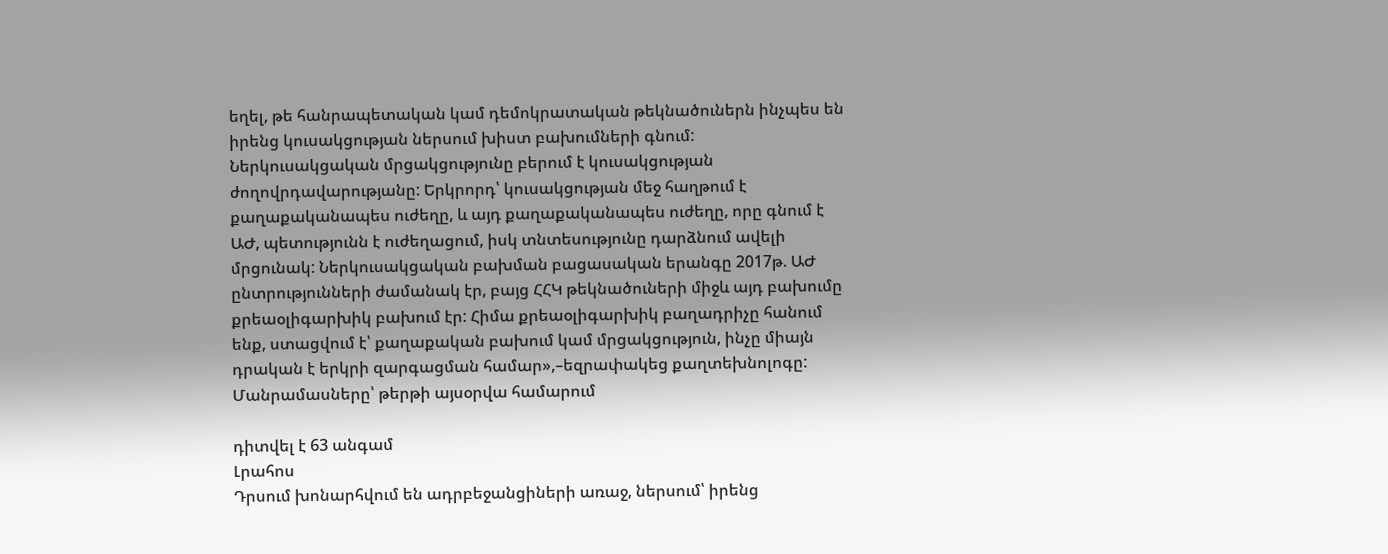եղել, թե հանրապետական կամ դեմոկրատական թեկնածուներն ինչպես են իրենց կուսակցության ներսում խիստ բախումների գնում: Ներկուսակցական մրցակցությունը բերում է կուսակցության ժողովրդավարությանը: Երկրորդ՝ կուսակցության մեջ հաղթում է քաղաքականապես ուժեղը, և այդ քաղաքականապես ուժեղը, որը գնում է ԱԺ, պետությունն է ուժեղացում, իսկ տնտեսությունը դարձնում ավելի մրցունակ: Ներկուսակցական բախման բացասական երանգը 2017թ. ԱԺ ընտրությունների ժամանակ էր, բայց ՀՀԿ թեկնածուների միջև այդ բախումը քրեաօլիգարխիկ բախում էր: Հիմա քրեաօլիգարխիկ բաղադրիչը հանում ենք, ստացվում է՝ քաղաքական բախում կամ մրցակցություն, ինչը միայն դրական է երկրի զարգացման համար»,–եզրափակեց քաղտեխնոլոգը: Մանրամասները՝ թերթի այսօրվա համարում

դիտվել է 63 անգամ
Լրահոս
Դրսում խոնարհվում են ադրբեջանցիների առաջ, ներսում՝ իրենց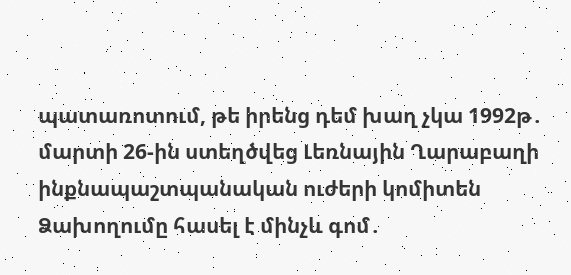պատառոտում, թե իրենց դեմ խաղ չկա 1992թ․ մարտի 26-ին ստեղծվեց Լեռնային Ղարաբաղի ինքնապաշտպանական ուժերի կոմիտեն Ձախողումը հասել է մինչև գոմ․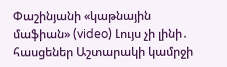Փաշինյանի «կաթնային մաֆիան» (video) Լույս չի լինի․ հասցեներ Աշտարակի կամրջի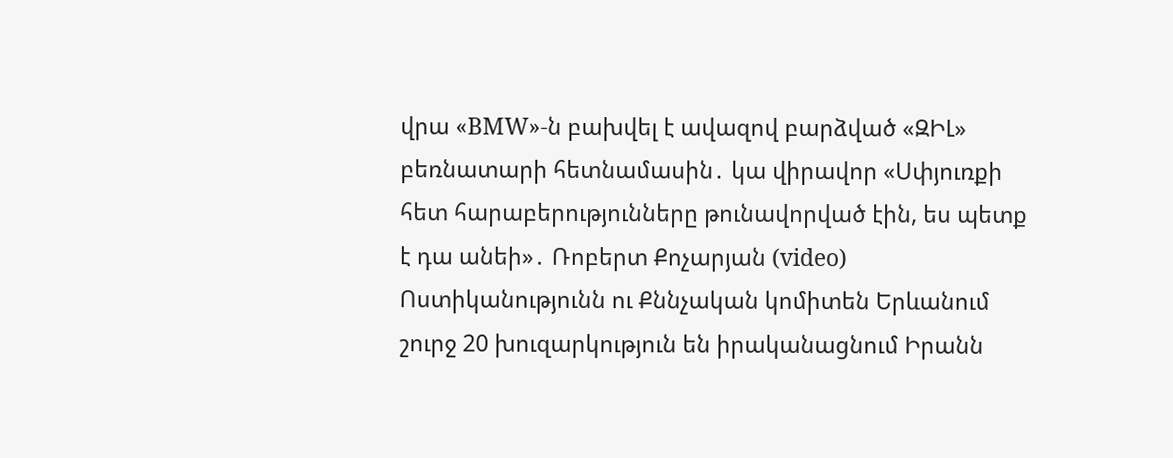վրա «BMW»-ն բախվել է ավազով բարձված «ԶԻԼ» բեռնատարի հետնամասին․ կա վիրավոր «Սփյուռքի հետ հարաբերությունները թունավորված էին, ես պետք է դա անեի»․ Ռոբերտ Քոչարյան (video) Ոստիկանությունն ու Քննչական կոմիտեն Երևանում շուրջ 20 խուզարկություն են իրականացնում Իրանն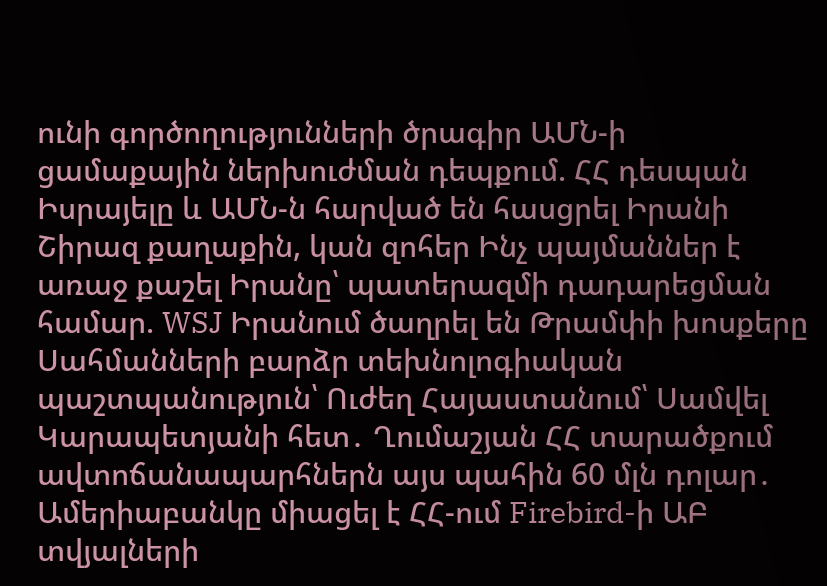ունի գործողությունների ծրագիր ԱՄՆ-ի ցամաքային ներխուժման դեպքում. ՀՀ դեսպան Իսրայելը և ԱՄՆ-ն հարված են հասցրել Իրանի Շիրազ քաղաքին, կան զոհեր Ինչ պայմաններ է առաջ քաշել Իրանը՝ պատերազմի դադարեցման համար. WSJ Իրանում ծաղրել են Թրամփի խոսքերը Սահմանների բարձր տեխնոլոգիական պաշտպանություն՝ Ուժեղ Հայաստանում՝ Սամվել Կարապետյանի հետ․ Ղումաշյան ՀՀ տարածքում ավտոճանապարհներն այս պահին 60 մլն դոլար․ Ամերիաբանկը միացել է ՀՀ-ում Firebird-ի ԱԲ տվյալների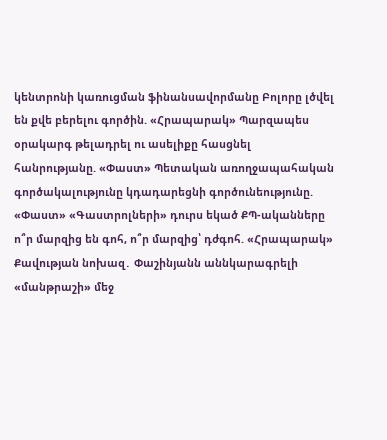կենտրոնի կառուցման ֆինանսավորմանը Բոլորը լծվել են քվե բերելու գործին. «Հրապարակ» Պարզապես օրակարգ թելադրել ու ասելիքը հասցնել հանրությանը. «Փաստ» Պետական առողջապահական գործակալությունը կդադարեցնի գործունեությունը. «Փաստ» «Գաստրոլների» դուրս եկած ՔՊ-ականները ո՞ր մարզից են գոհ, ո՞ր մարզից՝ դժգոհ. «Հրապարակ» Քավության նոխազ․ Փաշինյանն աննկարագրելի «մանթրաշի» մեջ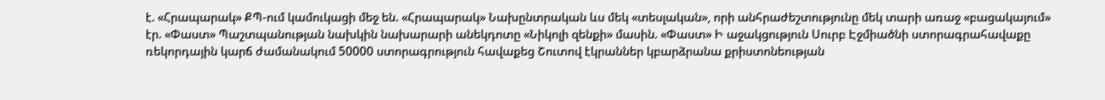է. «Հրապարակ» ՔՊ-ում կամուկացի մեջ են. «Հրապարակ» Նախընտրական ևս մեկ «տեսլական», որի անհրաժեշտությունը մեկ տարի առաջ «բացակայում» էր. «Փաստ» Պաշտպանության նախկին նախարարի անեկդոտը «Նիկոլի զենքի» մասին. «Փաստ» Ի աջակցություն Սուրբ Էջմիածնի ստորագրահավաքը ռեկորդային կարճ ժամանակում 50000 ստորագրություն հավաքեց Շուտով էկրաններ կբարձրանա քրիստոնեության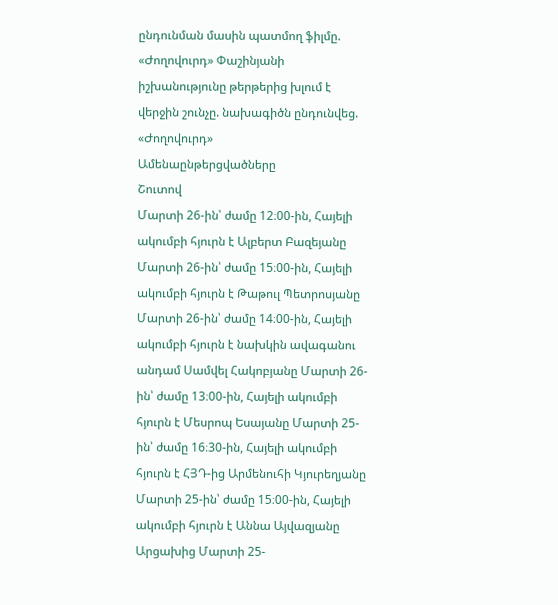ընդունման մասին պատմող ֆիլմը. «Ժողովուրդ» Փաշինյանի իշխանությունը թերթերից խլում է վերջին շունչը. նախագիծն ընդունվեց. «Ժողովուրդ»
Ամենաընթերցվածները
Շուտով
Մարտի 26-ին՝ ժամը 12։00-ին, Հայելի ակումբի հյուրն է Ալբերտ Բազեյանը Մարտի 26-ին՝ ժամը 15։00-ին, Հայելի ակումբի հյուրն է Թաթուլ Պետրոսյանը Մարտի 26-ին՝ ժամը 14։00-ին, Հայելի ակումբի հյուրն է նախկին ավագանու անդամ Սամվել Հակոբյանը Մարտի 26-ին՝ ժամը 13։00-ին, Հայելի ակումբի հյուրն է Մեսրոպ Եսայանը Մարտի 25-ին՝ ժամը 16։30-ին, Հայելի ակումբի հյուրն է ՀՅԴ-ից Արմենուհի Կյուրեղյանը Մարտի 25-ին՝ ժամը 15։00-ին, Հայելի ակումբի հյուրն է Աննա Այվազյանը Արցախից Մարտի 25-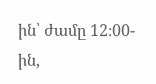ին՝ ժամը 12։00-ին,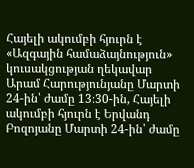Հայելի ակումբի հյուրն է «Ազգային համաձայնություն» կուսակցության ղեկավար Արամ Հարությունյանը Մարտի 24-ին՝ ժամը 13։30-ին, Հայելի ակումբի հյուրն է Երվանդ Բոզոյանը Մարտի 24-ին՝ ժամը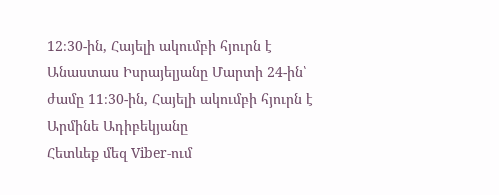12։30-ին, Հայելի ակումբի հյուրն է Անաստաս Իսրայելյանը Մարտի 24-ին՝ ժամը 11։30-ին, Հայելի ակումբի հյուրն է Արմինե Ադիբեկյանը
Հետևեք մեզ Viber-ում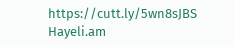https://cutt.ly/5wn8sJBS
Hayeli.am